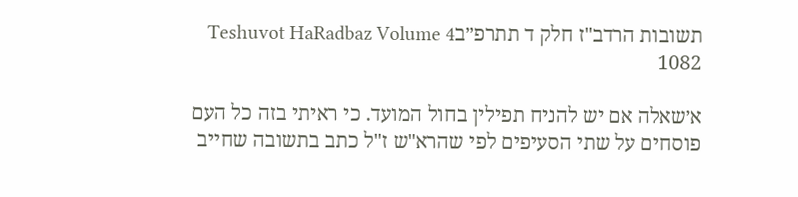תשובות הרדב"ז חלק ד תתרפ״בTeshuvot HaRadbaz Volume 4 1082

א׳שאלה אם יש להניח תפילין בחול המועד. כי ראיתי בזה כל העם פוסחים על שתי הסעיפים לפי שהרא"ש ז"ל כתב בתשובה שחייב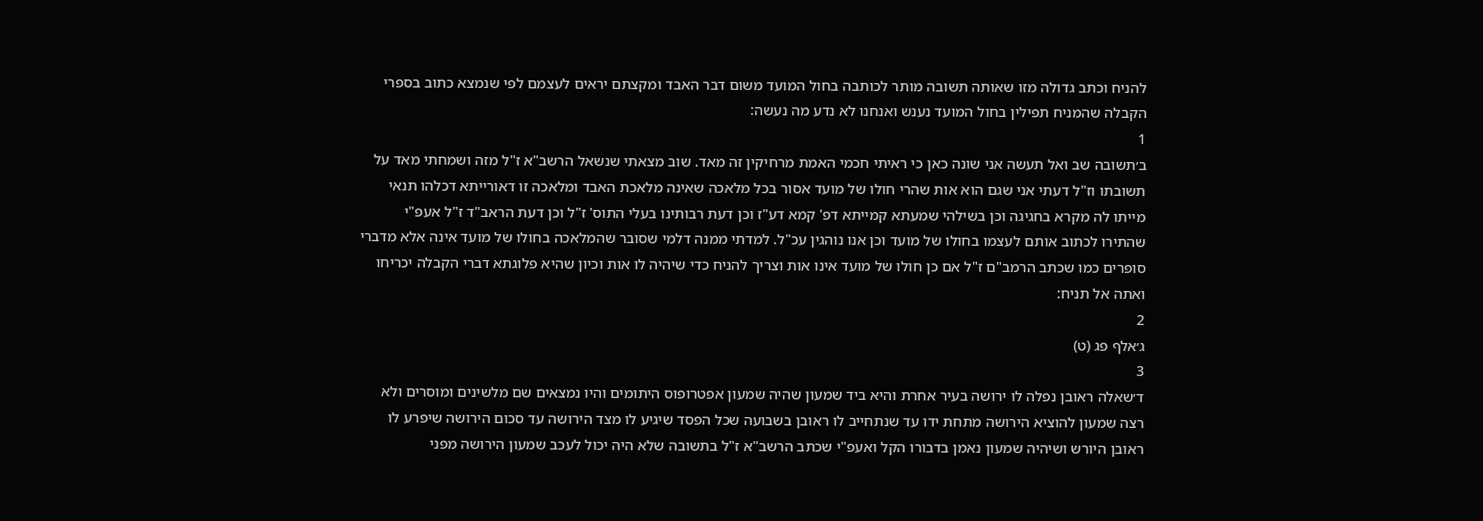להניח וכתב גדולה מזו שאותה תשובה מותר לכותבה בחול המועד משום דבר האבד ומקצתם יראים לעצמם לפי שנמצא כתוב בספרי הקבלה שהמניח תפילין בחול המועד נענש ואנחנו לא נדע מה נעשה:
1
ב׳תשובה שב ואל תעשה אני שונה כאן כי ראיתי חכמי האמת מרחיקין זה מאד. שוב מצאתי שנשאל הרשב"א ז"ל מזה ושמחתי מאד על תשובתו וז"ל דעתי אני שגם הוא אות שהרי חולו של מועד אסור בכל מלאכה שאינה מלאכת האבד ומלאכה זו דאורייתא דכלהו תנאי מייתו לה מקרא בחגיגה וכן בשילהי שמעתא קמייתא דפ' קמא דע"ז וכן דעת רבותינו בעלי התוס' ז"ל וכן דעת הראב"ד ז"ל אעפ"י שהתירו לכתוב אותם לעצמו בחולו של מועד וכן אנו נוהגין עכ"ל. למדתי ממנה דלמי שסובר שהמלאכה בחולו של מועד אינה אלא מדברי סופרים כמו שכתב הרמב"ם ז"ל אם כן חולו של מועד אינו אות וצריך להניח כדי שיהיה לו אות וכיון שהיא פלוגתא דברי הקבלה יכריחו ואתה אל תניח:
2
ג׳אלף פג (ט)
3
ד׳שאלה ראובן נפלה לו ירושה בעיר אחרת והיא ביד שמעון שהיה שמעון אפטרופוס היתומים והיו נמצאים שם מלשינים ומוסרים ולא רצה שמעון להוציא הירושה מתחת ידו עד שנתחייב לו ראובן בשבועה שכל הפסד שיגיע לו מצד הירושה עד סכום הירושה שיפרע לו ראובן היורש ושיהיה שמעון נאמן בדבורו הקל ואעפ"י שכתב הרשב"א ז"ל בתשובה שלא היה יכול לעכב שמעון הירושה מפני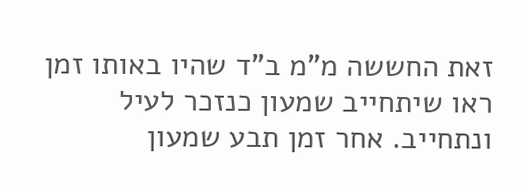זאת החששה מ"מ ב"ד שהיו באותו זמן ראו שיתחייב שמעון כנזכר לעיל ונתחייב. אחר זמן תבע שמעון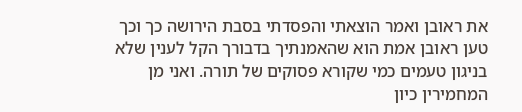את ראובן ואמר הוצאתי והפסדתי בסבת הירושה כך וכך טען ראובן אמת הוא שהאמנתיך בדבורך הקל לענין שלא בניגון טעמים כמי שקורא פסוקים של תורה. ואני מן המחמירין כיון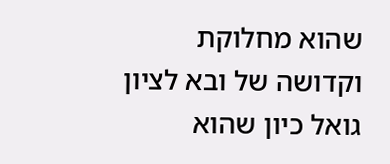שהוא מחלוקת וקדושה של ובא לציון גואל כיון שהוא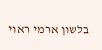בלשון ארמי ראוי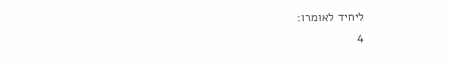ליחיד לאומרו:
4